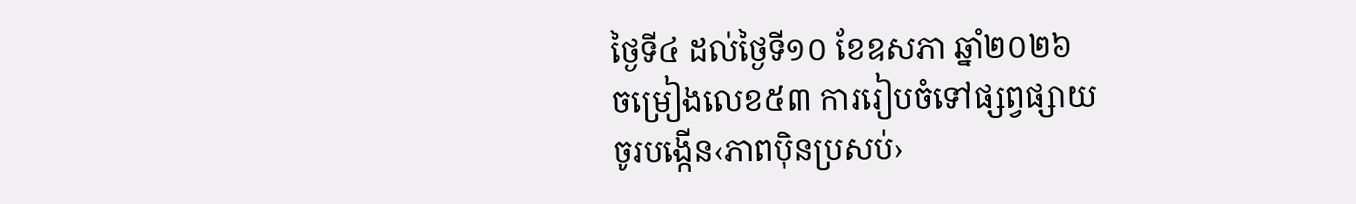ថ្ងៃទី៤ ដល់ថ្ងៃទី១០ ខែឧសភា ឆ្នាំ២០២៦
ចម្រៀងលេខ៥៣ ការរៀបចំទៅផ្សព្វផ្សាយ
ចូរបង្កើន‹ភាពប៉ិនប្រសប់›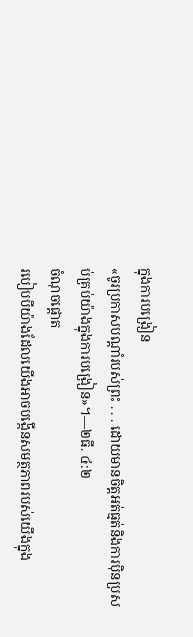ក្នុងការបង្រៀន
«ចូរប្រកាសបណ្ដាំរបស់ព្រះ . . . ដោយមានចិត្តអត់ធ្មត់និងការប៉ិនប្រសប់គ្រប់យ៉ាងក្នុងការបង្រៀន»។—២ធី. ៤:២
ចំណុចផ្ដោត
របៀបបីយ៉ាងដែលយើងអាចបង្កើនសមត្ថភាពរបស់យើងក្នុង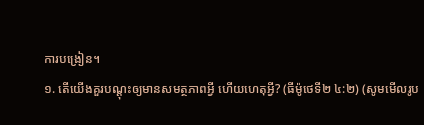ការបង្រៀន។
១. តើយើងគួរបណ្ដុះឲ្យមានសមត្ថភាពអ្វី ហើយហេតុអ្វី? (ធីម៉ូថេទី២ ៤:២) (សូមមើលរូប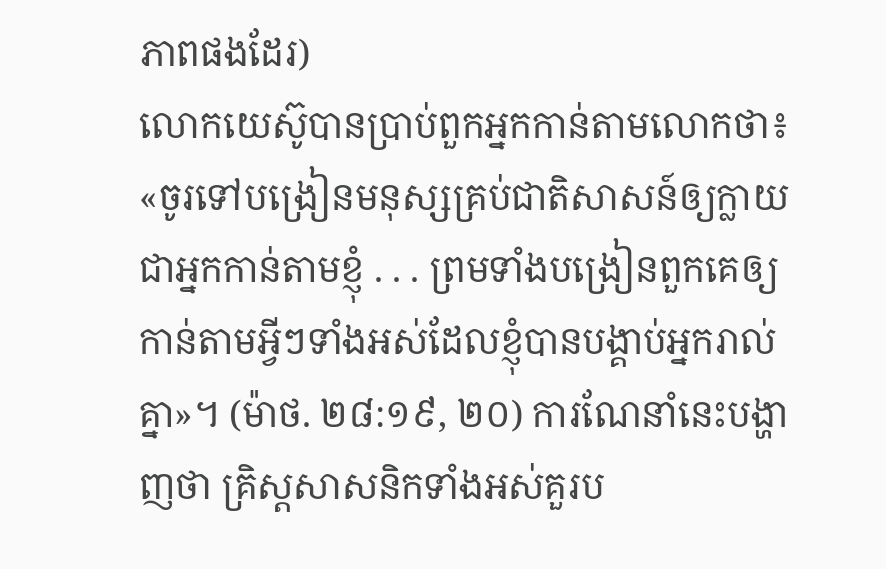ភាពផងដែរ)
លោកយេស៊ូបានប្រាប់ពួកអ្នកកាន់តាមលោកថា៖ «ចូរទៅបង្រៀនមនុស្សគ្រប់ជាតិសាសន៍ឲ្យក្លាយជាអ្នកកាន់តាមខ្ញុំ . . . ព្រមទាំងបង្រៀនពួកគេឲ្យកាន់តាមអ្វីៗទាំងអស់ដែលខ្ញុំបានបង្គាប់អ្នករាល់គ្នា»។ (ម៉ាថ. ២៨:១៩, ២០) ការណែនាំនេះបង្ហាញថា គ្រិស្តសាសនិកទាំងអស់គួរប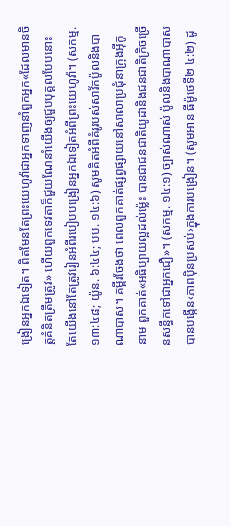ង្រៀនអ្នកឯទៀត។ ពិតមែនតែព្រះយេហូវ៉ាជាអ្នកទាញនាំពួកអ្នក«ដែលមានចិត្តគំនិតត្រឹមត្រូវ» ហើយពួកទេវតាក៏ជួយណែនាំយើងឲ្យជួបបុគ្គលបែបនោះ តែយើងនៅតែត្រូវរៀនអំពីរបៀបបង្រៀនអ្នកឯទៀតអំពីព្រះយេហូវ៉ា។ (សកម្ម. ១៣:៤៨; យ៉ូន. ៦:៤៤; បប. ១៤:៦) សូមគិតអំពីគំរូរបស់សាវ័កប៉ូលនិងបាណាបាស។ គម្ពីរចែងថា ពេលពួកគាត់ផ្សព្វផ្សាយនៅសាលាប្រជុំនាក្រុងអ៊ីកូនាម ពួកគាត់«អធិប្បាយល្អដល់ម្ល៉េះ បានជាជនជាតិយូដានិងជនជាតិក្រិចច្រើនសន្ធឹកទៅជាអ្នកជឿ»។ (សកម្ម. ១៤:១) ច្បាស់ណាស់ ប៉ូលនិងបាណាបាសបានបង្កើន‹ភាពប៉ិនប្រសប់›ក្នុងការបង្រៀន។ (សូមអាន ធីម៉ូថេទី២ ៤:២) ដូ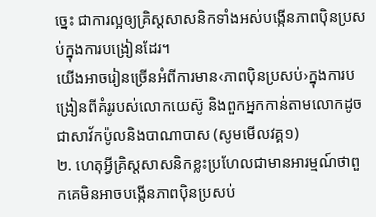ច្នេះ ជាការល្អឲ្យគ្រិស្តសាសនិកទាំងអស់បង្កើនភាពប៉ិនប្រសប់ក្នុងការបង្រៀនដែរ។
យើងអាចរៀនច្រើនអំពីការមាន‹ភាពប៉ិនប្រសប់›ក្នុងការបង្រៀនពីគំរូរបស់លោកយេស៊ូ និងពួកអ្នកកាន់តាមលោកដូចជាសាវ័កប៉ូលនិងបាណាបាស (សូមមើលវគ្គ១)
២. ហេតុអ្វីគ្រិស្តសាសនិកខ្លះប្រហែលជាមានអារម្មណ៍ថាពួកគេមិនអាចបង្កើនភាពប៉ិនប្រសប់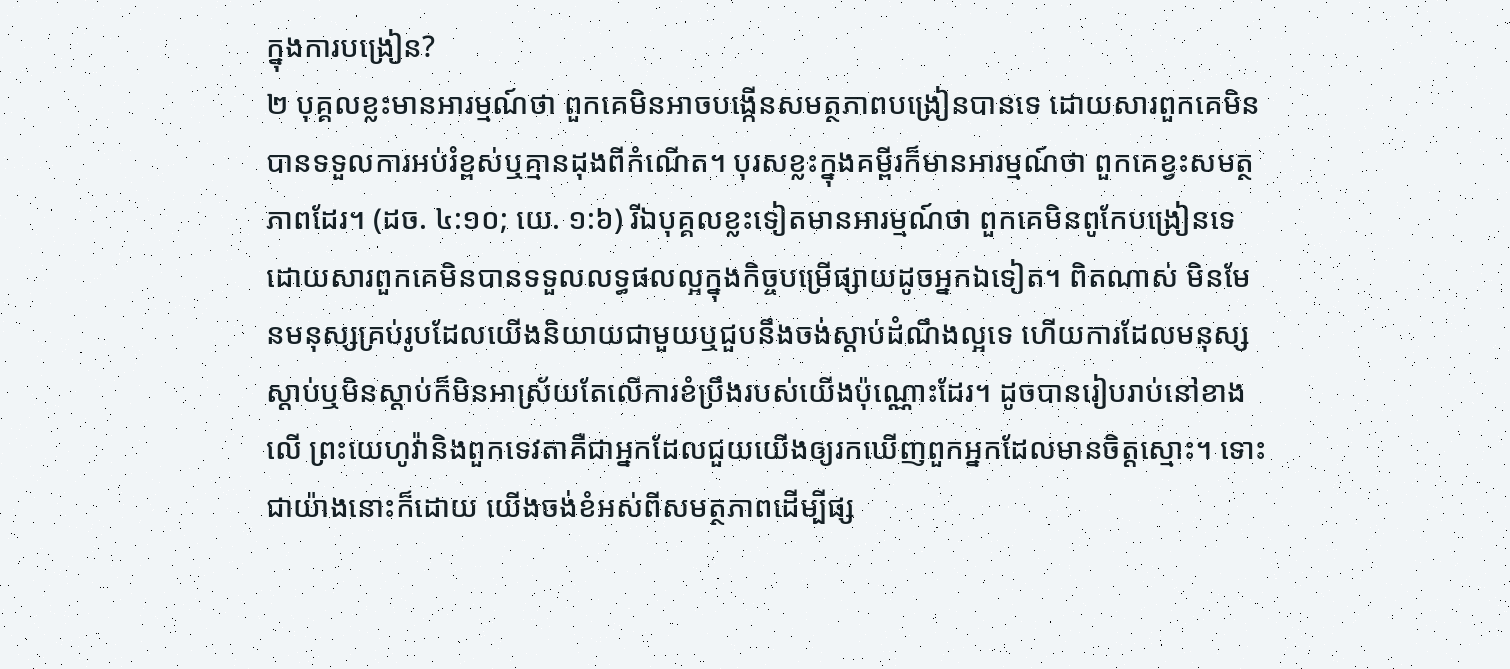ក្នុងការបង្រៀន?
២ បុគ្គលខ្លះមានអារម្មណ៍ថា ពួកគេមិនអាចបង្កើនសមត្ថភាពបង្រៀនបានទេ ដោយសារពួកគេមិនបានទទួលការអប់រំខ្ពស់ឬគ្មានដុងពីកំណើត។ បុរសខ្លះក្នុងគម្ពីរក៏មានអារម្មណ៍ថា ពួកគេខ្វះសមត្ថភាពដែរ។ (ដច. ៤:១០; យេ. ១:៦) រីឯបុគ្គលខ្លះទៀតមានអារម្មណ៍ថា ពួកគេមិនពូកែបង្រៀនទេ ដោយសារពួកគេមិនបានទទួលលទ្ធផលល្អក្នុងកិច្ចបម្រើផ្សាយដូចអ្នកឯទៀត។ ពិតណាស់ មិនមែនមនុស្សគ្រប់រូបដែលយើងនិយាយជាមួយឬជួបនឹងចង់ស្ដាប់ដំណឹងល្អទេ ហើយការដែលមនុស្សស្ដាប់ឬមិនស្ដាប់ក៏មិនអាស្រ័យតែលើការខំប្រឹងរបស់យើងប៉ុណ្ណោះដែរ។ ដូចបានរៀបរាប់នៅខាងលើ ព្រះយេហូវ៉ានិងពួកទេវតាគឺជាអ្នកដែលជួយយើងឲ្យរកឃើញពួកអ្នកដែលមានចិត្តស្មោះ។ ទោះជាយ៉ាងនោះក៏ដោយ យើងចង់ខំអស់ពីសមត្ថភាពដើម្បីផ្ស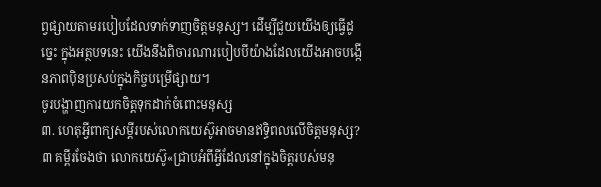ព្វផ្សាយតាមរបៀបដែលទាក់ទាញចិត្តមនុស្ស។ ដើម្បីជួយយើងឲ្យធ្វើដូច្នេះ ក្នុងអត្ថបទនេះ យើងនឹងពិចារណារបៀបបីយ៉ាងដែលយើងអាចបង្កើនភាពប៉ិនប្រសប់ក្នុងកិច្ចបម្រើផ្សាយ។
ចូរបង្ហាញការយកចិត្តទុកដាក់ចំពោះមនុស្ស
៣. ហេតុអ្វីពាក្យសម្ដីរបស់លោកយេស៊ូអាចមានឥទ្ធិពលលើចិត្តមនុស្ស?
៣ គម្ពីរចែងថា លោកយេស៊ូ«ជ្រាបអំពីអ្វីដែលនៅក្នុងចិត្តរបស់មនុ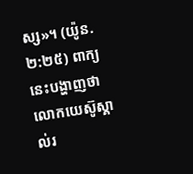ស្ស»។ (យ៉ូន. ២:២៥) ពាក្យនេះបង្ហាញថា លោកយេស៊ូស្គាល់រ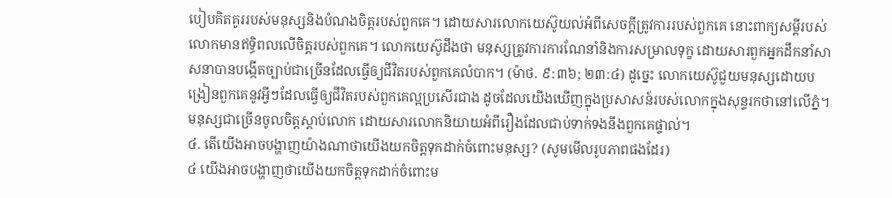បៀបគិតគូររបស់មនុស្សនិងបំណងចិត្តរបស់ពួកគេ។ ដោយសារលោកយេស៊ូយល់អំពីសេចក្ដីត្រូវការរបស់ពួកគេ នោះពាក្យសម្ដីរបស់លោកមានឥទ្ធិពលលើចិត្តរបស់ពួកគេ។ លោកយេស៊ូដឹងថា មនុស្សត្រូវការការណែនាំនិងការសម្រាលទុក្ខ ដោយសារពួកអ្នកដឹកនាំសាសនាបានបង្កើតច្បាប់ជាច្រើនដែលធ្វើឲ្យជីវិតរបស់ពួកគេលំបាក។ (ម៉ាថ. ៩:៣៦; ២៣:៤) ដូច្នេះ លោកយេស៊ូជួយមនុស្សដោយបង្រៀនពួកគេនូវអ្វីៗដែលធ្វើឲ្យជីវិតរបស់ពួកគេល្អប្រសើរជាង ដូចដែលយើងឃើញក្នុងប្រសាសន៍របស់លោកក្នុងសុន្ទរកថានៅលើភ្នំ។ មនុស្សជាច្រើនចូលចិត្តស្ដាប់លោក ដោយសារលោកនិយាយអំពីរឿងដែលជាប់ទាក់ទងនឹងពួកគេផ្ទាល់។
៤. តើយើងអាចបង្ហាញយ៉ាងណាថាយើងយកចិត្តទុកដាក់ចំពោះមនុស្ស? (សូមមើលរូបភាពផងដែរ)
៤ យើងអាចបង្ហាញថាយើងយកចិត្តទុកដាក់ចំពោះម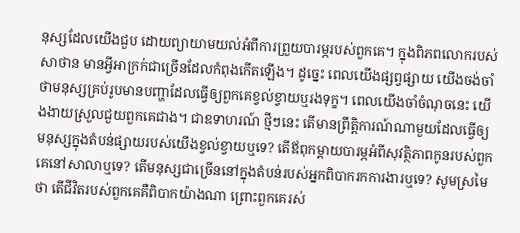នុស្សដែលយើងជួប ដោយព្យាយាមយល់អំពីការព្រួយបារម្ភរបស់ពួកគេ។ ក្នុងពិភពលោករបស់សាថាន មានអ្វីអាក្រក់ជាច្រើនដែលកំពុងកើតឡើង។ ដូច្នេះ ពេលយើងផ្សព្វផ្សាយ យើងចង់ចាំថាមនុស្សគ្រប់រូបមានបញ្ហាដែលធ្វើឲ្យពួកគេខ្វល់ខ្វាយឬរងទុក្ខ។ ពេលយើងចាំចំណុចនេះ យើងងាយស្រួលជួយពួកគេជាង។ ជាឧទាហរណ៍ ថ្មីៗនេះ តើមានព្រឹត្តិការណ៍ណាមួយដែលធ្វើឲ្យមនុស្សក្នុងតំបន់ផ្សាយរបស់យើងខ្វល់ខ្វាយឬទេ? តើឪពុកម្ដាយបារម្ភអំពីសុវត្ថិភាពកូនរបស់ពួកគេនៅសាលាឬទេ? តើមនុស្សជាច្រើននៅក្នុងតំបន់របស់អ្នកពិបាករកការងារឬទេ? សូមស្រមៃថា តើជីវិតរបស់ពួកគេគឺពិបាកយ៉ាងណា ព្រោះពួកគេរស់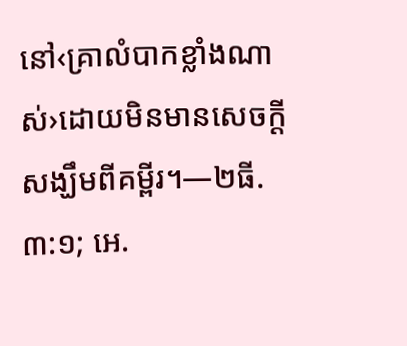នៅ‹គ្រាលំបាកខ្លាំងណាស់›ដោយមិនមានសេចក្ដីសង្ឃឹមពីគម្ពីរ។—២ធី. ៣:១; អេ.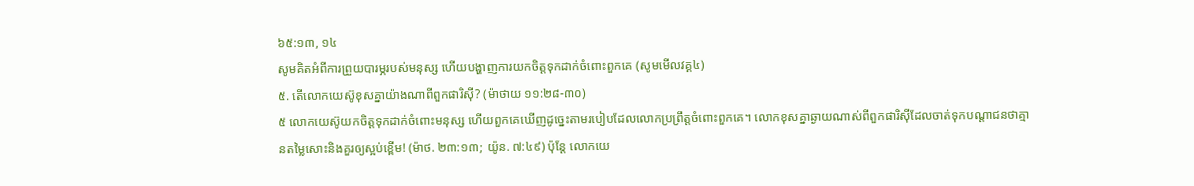៦៥:១៣, ១៤
សូមគិតអំពីការព្រួយបារម្ភរបស់មនុស្ស ហើយបង្ហាញការយកចិត្តទុកដាក់ចំពោះពួកគេ (សូមមើលវគ្គ៤)
៥. តើលោកយេស៊ូខុសគ្នាយ៉ាងណាពីពួកផារិស៊ី? (ម៉ាថាយ ១១:២៨-៣០)
៥ លោកយេស៊ូយកចិត្តទុកដាក់ចំពោះមនុស្ស ហើយពួកគេឃើញដូច្នេះតាមរបៀបដែលលោកប្រព្រឹត្តចំពោះពួកគេ។ លោកខុសគ្នាឆ្ងាយណាស់ពីពួកផារិស៊ីដែលចាត់ទុកបណ្ដាជនថាគ្មានតម្លៃសោះនិងគួរឲ្យស្អប់ខ្ពើម! (ម៉ាថ. ២៣:១៣; យ៉ូន. ៧:៤៩) ប៉ុន្តែ លោកយេ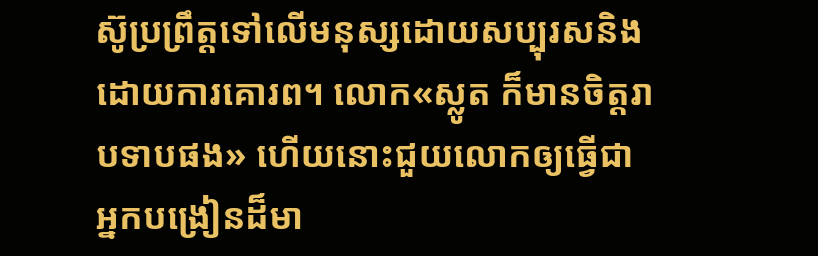ស៊ូប្រព្រឹត្តទៅលើមនុស្សដោយសប្បុរសនិងដោយការគោរព។ លោក«ស្លូត ក៏មានចិត្តរាបទាបផង» ហើយនោះជួយលោកឲ្យធ្វើជាអ្នកបង្រៀនដ៏មា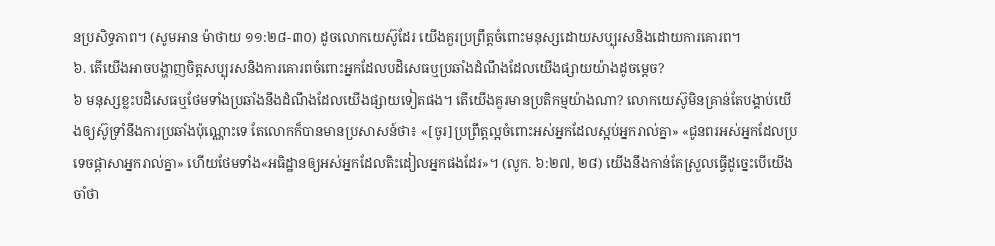នប្រសិទ្ធភាព។ (សូមអាន ម៉ាថាយ ១១:២៨-៣០) ដូចលោកយេស៊ូដែរ យើងគួរប្រព្រឹត្តចំពោះមនុស្សដោយសប្បុរសនិងដោយការគោរព។
៦. តើយើងអាចបង្ហាញចិត្តសប្បុរសនិងការគោរពចំពោះអ្នកដែលបដិសេធឬប្រឆាំងដំណឹងដែលយើងផ្សាយយ៉ាងដូចម្ដេច?
៦ មនុស្សខ្លះបដិសេធឬថែមទាំងប្រឆាំងនឹងដំណឹងដែលយើងផ្សាយទៀតផង។ តើយើងគួរមានប្រតិកម្មយ៉ាងណា? លោកយេស៊ូមិនគ្រាន់តែបង្គាប់យើងឲ្យស៊ូទ្រាំនឹងការប្រឆាំងប៉ុណ្ណោះទេ តែលោកក៏បានមានប្រសាសន៍ថា៖ «[ចូរ]ប្រព្រឹត្តល្អចំពោះអស់អ្នកដែលស្អប់អ្នករាល់គ្នា» «ជូនពរអស់អ្នកដែលប្រទេចផ្ដាសាអ្នករាល់គ្នា» ហើយថែមទាំង«អធិដ្ឋានឲ្យអស់អ្នកដែលតិះដៀលអ្នកផងដែរ»។ (លូក. ៦:២៧, ២៨) យើងនឹងកាន់តែស្រួលធ្វើដូច្នេះបើយើងចាំថា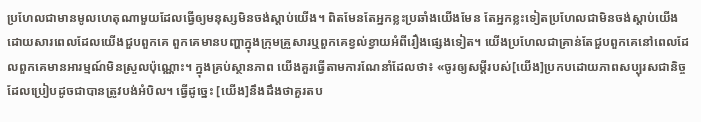ប្រហែលជាមានមូលហេតុណាមួយដែលធ្វើឲ្យមនុស្សមិនចង់ស្ដាប់យើង។ ពិតមែនតែអ្នកខ្លះប្រឆាំងយើងមែន តែអ្នកខ្លះទៀតប្រហែលជាមិនចង់ស្ដាប់យើង ដោយសារពេលដែលយើងជួបពួកគេ ពួកគេមានបញ្ហាក្នុងក្រុមគ្រួសារឬពួកគេខ្វល់ខ្វាយអំពីរឿងផ្សេងទៀត។ យើងប្រហែលជាគ្រាន់តែជួបពួកគេនៅពេលដែលពួកគេមានអារម្មណ៍មិនស្រួលប៉ុណ្ណោះ។ ក្នុងគ្រប់ស្ថានភាព យើងគួរធ្វើតាមការណែនាំដែលថា៖ «ចូរឲ្យសម្ដីរបស់[យើង]ប្រកបដោយភាពសប្បុរសជានិច្ច ដែលប្រៀបដូចជាបានត្រូវបង់អំបិល។ ធ្វើដូច្នេះ [យើង]នឹងដឹងថាគួរតប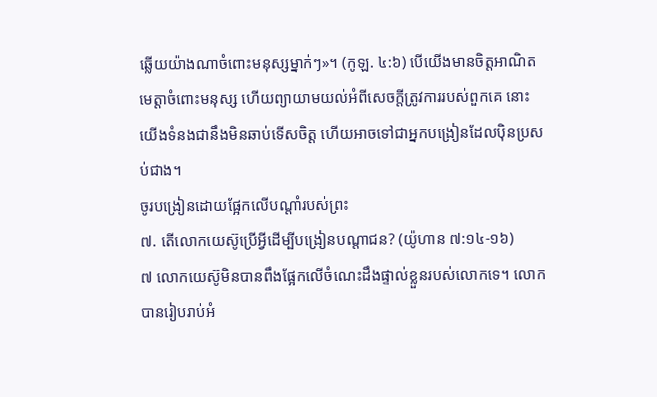ឆ្លើយយ៉ាងណាចំពោះមនុស្សម្នាក់ៗ»។ (កូឡ. ៤:៦) បើយើងមានចិត្តអាណិតមេត្តាចំពោះមនុស្ស ហើយព្យាយាមយល់អំពីសេចក្ដីត្រូវការរបស់ពួកគេ នោះយើងទំនងជានឹងមិនឆាប់ទើសចិត្ត ហើយអាចទៅជាអ្នកបង្រៀនដែលប៉ិនប្រសប់ជាង។
ចូរបង្រៀនដោយផ្អែកលើបណ្ដាំរបស់ព្រះ
៧. តើលោកយេស៊ូប្រើអ្វីដើម្បីបង្រៀនបណ្ដាជន? (យ៉ូហាន ៧:១៤-១៦)
៧ លោកយេស៊ូមិនបានពឹងផ្អែកលើចំណេះដឹងផ្ទាល់ខ្លួនរបស់លោកទេ។ លោកបានរៀបរាប់អំ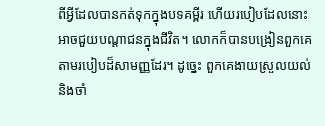ពីអ្វីដែលបានកត់ទុកក្នុងបទគម្ពីរ ហើយរបៀបដែលនោះអាចជួយបណ្ដាជនក្នុងជីវិត។ លោកក៏បានបង្រៀនពួកគេតាមរបៀបដ៏សាមញ្ញដែរ។ ដូច្នេះ ពួកគេងាយស្រួលយល់និងចាំ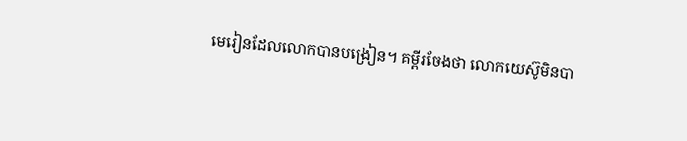មេរៀនដែលលោកបានបង្រៀន។ គម្ពីរចែងថា លោកយេស៊ូមិនបា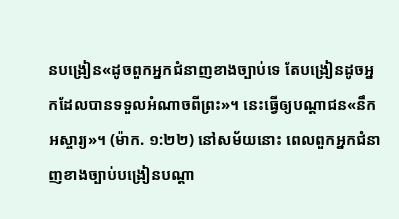នបង្រៀន«ដូចពួកអ្នកជំនាញខាងច្បាប់ទេ តែបង្រៀនដូចអ្នកដែលបានទទួលអំណាចពីព្រះ»។ នេះធ្វើឲ្យបណ្ដាជន«នឹកអស្ចារ្យ»។ (ម៉ាក. ១:២២) នៅសម័យនោះ ពេលពួកអ្នកជំនាញខាងច្បាប់បង្រៀនបណ្ដា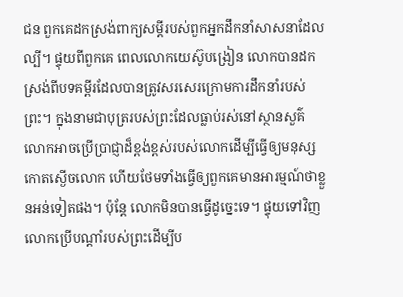ជន ពួកគេដកស្រង់ពាក្យសម្ដីរបស់ពួកអ្នកដឹកនាំសាសនាដែលល្បី។ ផ្ទុយពីពួកគេ ពេលលោកយេស៊ូបង្រៀន លោកបានដកស្រង់ពីបទគម្ពីរដែលបានត្រូវសរសេរក្រោមការដឹកនាំរបស់ព្រះ។ ក្នុងនាមជាបុត្ររបស់ព្រះដែលធ្លាប់រស់នៅស្ថានសួគ៌ លោកអាចប្រើប្រាជ្ញាដ៏ខ្ពង់ខ្ពស់របស់លោកដើម្បីធ្វើឲ្យមនុស្សកោតស្ងើចលោក ហើយថែមទាំងធ្វើឲ្យពួកគេមានអារម្មណ៍ថាខ្លួនអន់ទៀតផង។ ប៉ុន្តែ លោកមិនបានធ្វើដូច្នេះទេ។ ផ្ទុយទៅវិញ លោកប្រើបណ្ដាំរបស់ព្រះដើម្បីប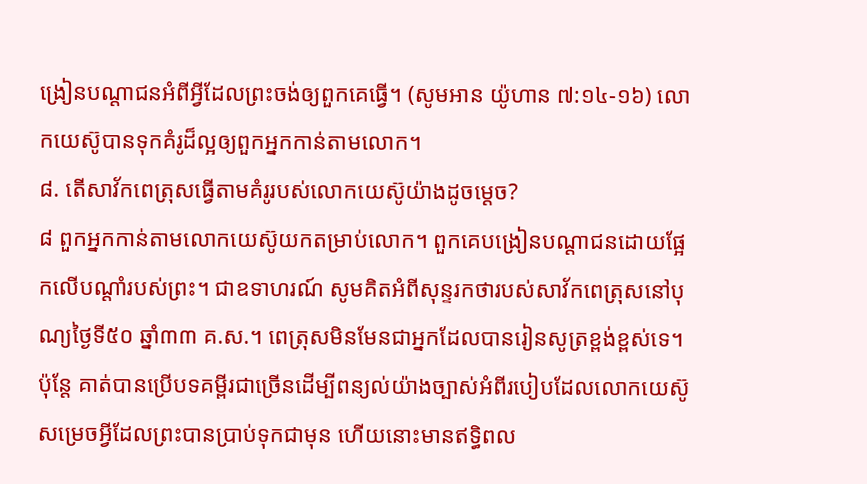ង្រៀនបណ្ដាជនអំពីអ្វីដែលព្រះចង់ឲ្យពួកគេធ្វើ។ (សូមអាន យ៉ូហាន ៧:១៤-១៦) លោកយេស៊ូបានទុកគំរូដ៏ល្អឲ្យពួកអ្នកកាន់តាមលោក។
៨. តើសាវ័កពេត្រុសធ្វើតាមគំរូរបស់លោកយេស៊ូយ៉ាងដូចម្ដេច?
៨ ពួកអ្នកកាន់តាមលោកយេស៊ូយកតម្រាប់លោក។ ពួកគេបង្រៀនបណ្ដាជនដោយផ្អែកលើបណ្ដាំរបស់ព្រះ។ ជាឧទាហរណ៍ សូមគិតអំពីសុន្ទរកថារបស់សាវ័កពេត្រុសនៅបុណ្យថ្ងៃទី៥០ ឆ្នាំ៣៣ គ.ស.។ ពេត្រុសមិនមែនជាអ្នកដែលបានរៀនសូត្រខ្ពង់ខ្ពស់ទេ។ ប៉ុន្តែ គាត់បានប្រើបទគម្ពីរជាច្រើនដើម្បីពន្យល់យ៉ាងច្បាស់អំពីរបៀបដែលលោកយេស៊ូសម្រេចអ្វីដែលព្រះបានប្រាប់ទុកជាមុន ហើយនោះមានឥទ្ធិពល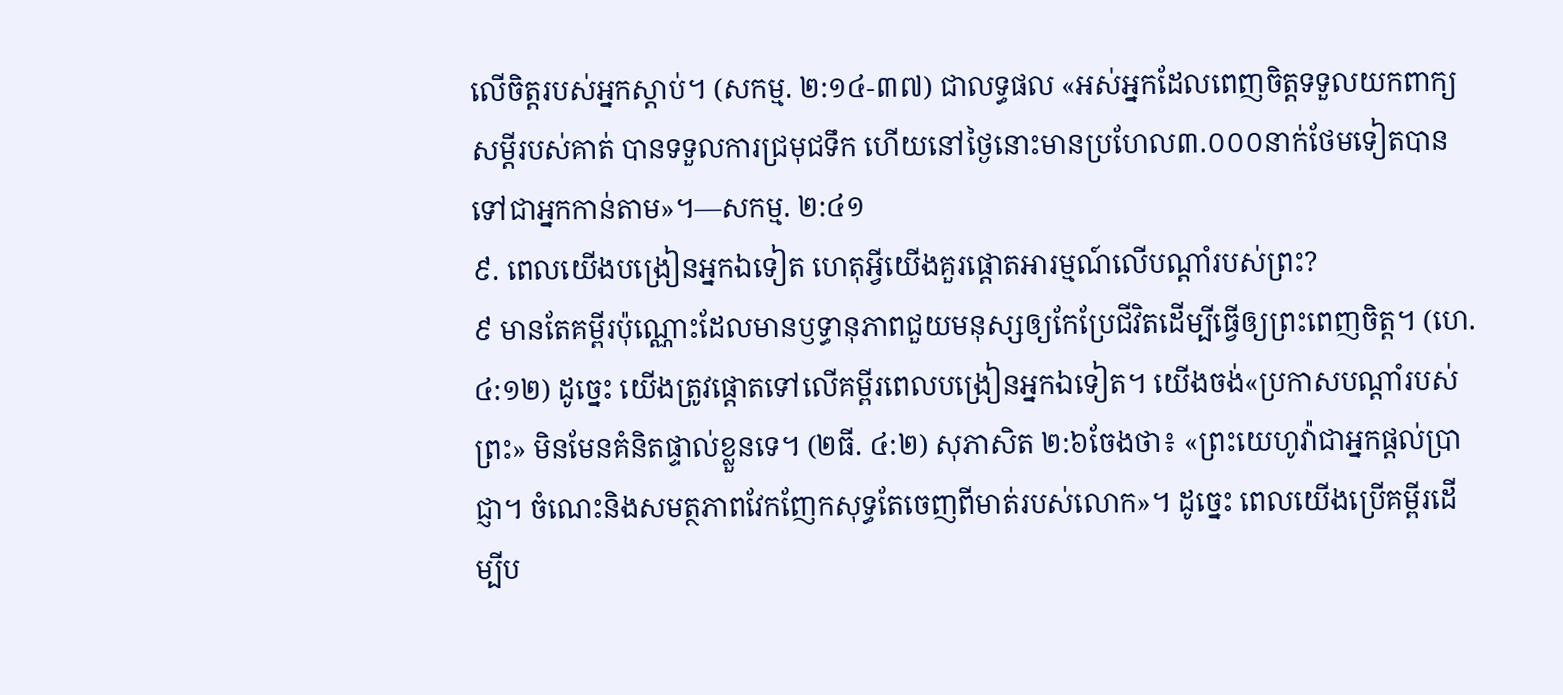លើចិត្តរបស់អ្នកស្ដាប់។ (សកម្ម. ២:១៤-៣៧) ជាលទ្ធផល «អស់អ្នកដែលពេញចិត្តទទួលយកពាក្យសម្ដីរបស់គាត់ បានទទួលការជ្រមុជទឹក ហើយនៅថ្ងៃនោះមានប្រហែល៣.០០០នាក់ថែមទៀតបានទៅជាអ្នកកាន់តាម»។—សកម្ម. ២:៤១
៩. ពេលយើងបង្រៀនអ្នកឯទៀត ហេតុអ្វីយើងគួរផ្ដោតអារម្មណ៍លើបណ្ដាំរបស់ព្រះ?
៩ មានតែគម្ពីរប៉ុណ្ណោះដែលមានឫទ្ធានុភាពជួយមនុស្សឲ្យកែប្រែជីវិតដើម្បីធ្វើឲ្យព្រះពេញចិត្ត។ (ហេ. ៤:១២) ដូច្នេះ យើងត្រូវផ្ដោតទៅលើគម្ពីរពេលបង្រៀនអ្នកឯទៀត។ យើងចង់«ប្រកាសបណ្ដាំរបស់ព្រះ» មិនមែនគំនិតផ្ទាល់ខ្លួនទេ។ (២ធី. ៤:២) សុភាសិត ២:៦ចែងថា៖ «ព្រះយេហូវ៉ាជាអ្នកផ្ដល់ប្រាជ្ញា។ ចំណេះនិងសមត្ថភាពវែកញែកសុទ្ធតែចេញពីមាត់របស់លោក»។ ដូច្នេះ ពេលយើងប្រើគម្ពីរដើម្បីប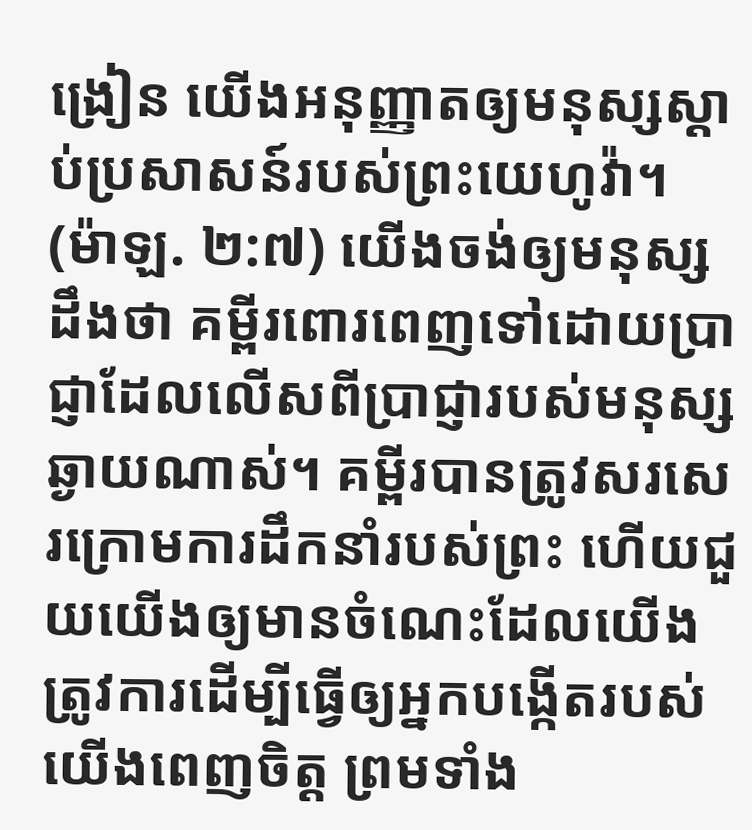ង្រៀន យើងអនុញ្ញាតឲ្យមនុស្សស្ដាប់ប្រសាសន៍របស់ព្រះយេហូវ៉ា។ (ម៉ាឡ. ២:៧) យើងចង់ឲ្យមនុស្សដឹងថា គម្ពីរពោរពេញទៅដោយប្រាជ្ញាដែលលើសពីប្រាជ្ញារបស់មនុស្សឆ្ងាយណាស់។ គម្ពីរបានត្រូវសរសេរក្រោមការដឹកនាំរបស់ព្រះ ហើយជួយយើងឲ្យមានចំណេះដែលយើងត្រូវការដើម្បីធ្វើឲ្យអ្នកបង្កើតរបស់យើងពេញចិត្ត ព្រមទាំង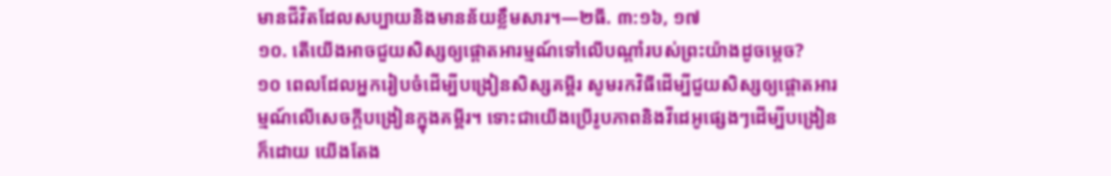មានជីវិតដែលសប្បាយនិងមានន័យខ្លឹមសារ។—២ធី. ៣:១៦, ១៧
១០. តើយើងអាចជួយសិស្សឲ្យផ្ដោតអារម្មណ៍ទៅលើបណ្ដាំរបស់ព្រះយ៉ាងដូចម្ដេច?
១០ ពេលដែលអ្នករៀបចំដើម្បីបង្រៀនសិស្សគម្ពីរ សូមរកវិធីដើម្បីជួយសិស្សឲ្យផ្ដោតអារម្មណ៍លើសេចក្ដីបង្រៀនក្នុងគម្ពីរ។ ទោះជាយើងប្រើរូបភាពនិងវីដេអូផ្សេងៗដើម្បីបង្រៀនក៏ដោយ យើងតែង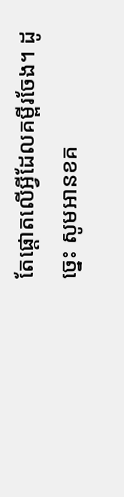តែផ្ដោតលើអ្វីដែលគម្ពីរចែង។ ដូច្នេះ សូមអានខគ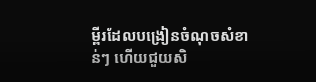ម្ពីរដែលបង្រៀនចំណុចសំខាន់ៗ ហើយជួយសិ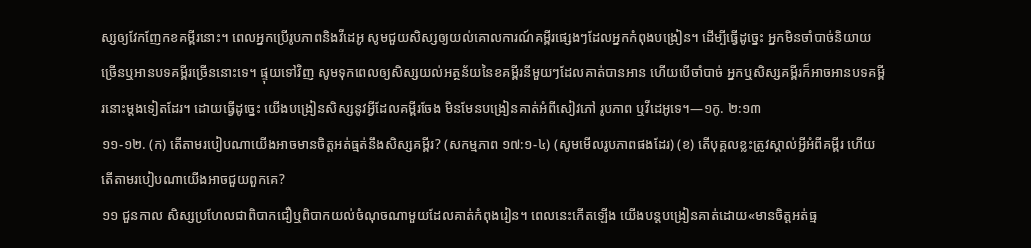ស្សឲ្យវែកញែកខគម្ពីរនោះ។ ពេលអ្នកប្រើរូបភាពនិងវីដេអូ សូមជួយសិស្សឲ្យយល់គោលការណ៍គម្ពីរផ្សេងៗដែលអ្នកកំពុងបង្រៀន។ ដើម្បីធ្វើដូច្នេះ អ្នកមិនចាំបាច់និយាយច្រើនឬអានបទគម្ពីរច្រើននោះទេ។ ផ្ទុយទៅវិញ សូមទុកពេលឲ្យសិស្សយល់អត្ថន័យនៃខគម្ពីរនីមួយៗដែលគាត់បានអាន ហើយបើចាំបាច់ អ្នកឬសិស្សគម្ពីរក៏អាចអានបទគម្ពីរនោះម្ដងទៀតដែរ។ ដោយធ្វើដូច្នេះ យើងបង្រៀនសិស្សនូវអ្វីដែលគម្ពីរចែង មិនមែនបង្រៀនគាត់អំពីសៀវភៅ រូបភាព ឬវីដេអូទេ។—១កូ. ២:១៣
១១-១២. (ក) តើតាមរបៀបណាយើងអាចមានចិត្តអត់ធ្មត់នឹងសិស្សគម្ពីរ? (សកម្មភាព ១៧:១-៤) (សូមមើលរូបភាពផងដែរ) (ខ) តើបុគ្គលខ្លះត្រូវស្គាល់អ្វីអំពីគម្ពីរ ហើយតើតាមរបៀបណាយើងអាចជួយពួកគេ?
១១ ជួនកាល សិស្សប្រហែលជាពិបាកជឿឬពិបាកយល់ចំណុចណាមួយដែលគាត់កំពុងរៀន។ ពេលនេះកើតឡើង យើងបន្តបង្រៀនគាត់ដោយ«មានចិត្តអត់ធ្ម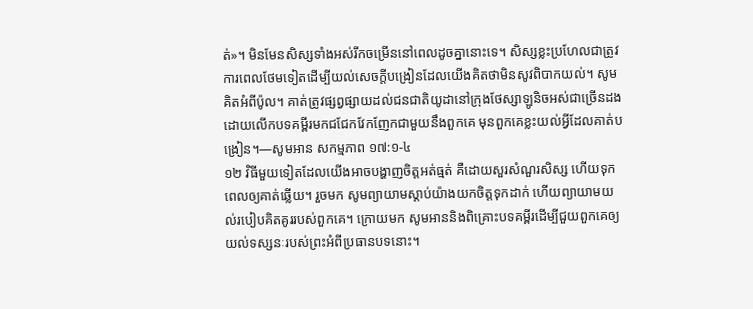ត់»។ មិនមែនសិស្សទាំងអស់រីកចម្រើននៅពេលដូចគ្នានោះទេ។ សិស្សខ្លះប្រហែលជាត្រូវការពេលថែមទៀតដើម្បីយល់សេចក្ដីបង្រៀនដែលយើងគិតថាមិនសូវពិបាកយល់។ សូមគិតអំពីប៉ូល។ គាត់ត្រូវផ្សព្វផ្សាយដល់ជនជាតិយូដានៅក្រុងថែស្សាឡូនិចអស់ជាច្រើនដង ដោយលើកបទគម្ពីរមកជជែកវែកញែកជាមួយនឹងពួកគេ មុនពួកគេខ្លះយល់អ្វីដែលគាត់បង្រៀន។—សូមអាន សកម្មភាព ១៧:១-៤
១២ វិធីមួយទៀតដែលយើងអាចបង្ហាញចិត្តអត់ធ្មត់ គឺដោយសួរសំណួរសិស្ស ហើយទុកពេលឲ្យគាត់ឆ្លើយ។ រួចមក សូមព្យាយាមស្ដាប់យ៉ាងយកចិត្តទុកដាក់ ហើយព្យាយាមយល់របៀបគិតគូររបស់ពួកគេ។ ក្រោយមក សូមអាននិងពិគ្រោះបទគម្ពីរដើម្បីជួយពួកគេឲ្យយល់ទស្សនៈរបស់ព្រះអំពីប្រធានបទនោះ។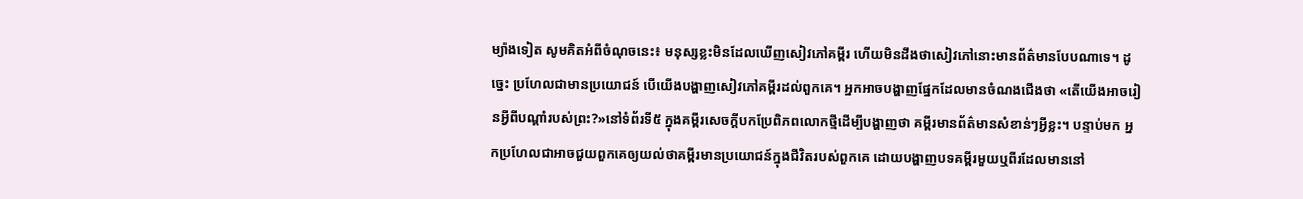ម្យ៉ាងទៀត សូមគិតអំពីចំណុចនេះ៖ មនុស្សខ្លះមិនដែលឃើញសៀវភៅគម្ពីរ ហើយមិនដឹងថាសៀវភៅនោះមានព័ត៌មានបែបណាទេ។ ដូច្នេះ ប្រហែលជាមានប្រយោជន៍ បើយើងបង្ហាញសៀវភៅគម្ពីរដល់ពួកគេ។ អ្នកអាចបង្ហាញផ្នែកដែលមានចំណងជើងថា «តើយើងអាចរៀនអ្វីពីបណ្ដាំរបស់ព្រះ?»នៅទំព័រទី៥ ក្នុងគម្ពីរសេចក្ដីបកប្រែពិភពលោកថ្មីដើម្បីបង្ហាញថា គម្ពីរមានព័ត៌មានសំខាន់ៗអ្វីខ្លះ។ បន្ទាប់មក អ្នកប្រហែលជាអាចជួយពួកគេឲ្យយល់ថាគម្ពីរមានប្រយោជន៍ក្នុងជីវិតរបស់ពួកគេ ដោយបង្ហាញបទគម្ពីរមួយឬពីរដែលមាននៅ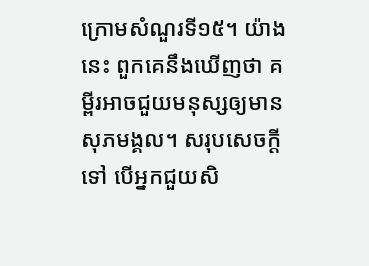ក្រោមសំណួរទី១៥។ យ៉ាងនេះ ពួកគេនឹងឃើញថា គម្ពីរអាចជួយមនុស្សឲ្យមានសុភមង្គល។ សរុបសេចក្ដីទៅ បើអ្នកជួយសិ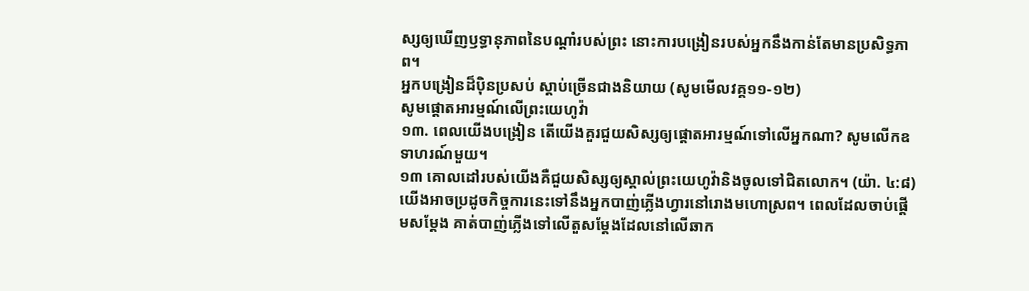ស្សឲ្យឃើញឫទ្ធានុភាពនៃបណ្ដាំរបស់ព្រះ នោះការបង្រៀនរបស់អ្នកនឹងកាន់តែមានប្រសិទ្ធភាព។
អ្នកបង្រៀនដ៏ប៉ិនប្រសប់ ស្ដាប់ច្រើនជាងនិយាយ (សូមមើលវគ្គ១១-១២)
សូមផ្ដោតអារម្មណ៍លើព្រះយេហូវ៉ា
១៣. ពេលយើងបង្រៀន តើយើងគួរជួយសិស្សឲ្យផ្ដោតអារម្មណ៍ទៅលើអ្នកណា? សូមលើកឧទាហរណ៍មួយ។
១៣ គោលដៅរបស់យើងគឺជួយសិស្សឲ្យស្គាល់ព្រះយេហូវ៉ានិងចូលទៅជិតលោក។ (យ៉ា. ៤:៨) យើងអាចប្រដូចកិច្ចការនេះទៅនឹងអ្នកបាញ់ភ្លើងហ្វារនៅរោងមហោស្រព។ ពេលដែលចាប់ផ្ដើមសម្ដែង គាត់បាញ់ភ្លើងទៅលើតួសម្ដែងដែលនៅលើឆាក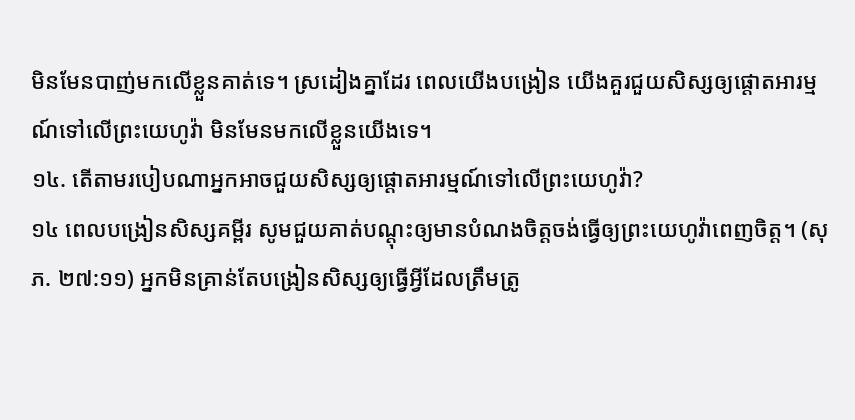មិនមែនបាញ់មកលើខ្លួនគាត់ទេ។ ស្រដៀងគ្នាដែរ ពេលយើងបង្រៀន យើងគួរជួយសិស្សឲ្យផ្ដោតអារម្មណ៍ទៅលើព្រះយេហូវ៉ា មិនមែនមកលើខ្លួនយើងទេ។
១៤. តើតាមរបៀបណាអ្នកអាចជួយសិស្សឲ្យផ្ដោតអារម្មណ៍ទៅលើព្រះយេហូវ៉ា?
១៤ ពេលបង្រៀនសិស្សគម្ពីរ សូមជួយគាត់បណ្ដុះឲ្យមានបំណងចិត្តចង់ធ្វើឲ្យព្រះយេហូវ៉ាពេញចិត្ត។ (សុភ. ២៧:១១) អ្នកមិនគ្រាន់តែបង្រៀនសិស្សឲ្យធ្វើអ្វីដែលត្រឹមត្រូ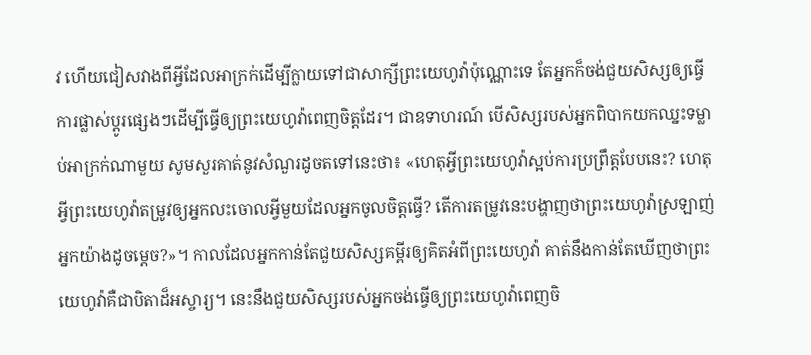វ ហើយជៀសវាងពីអ្វីដែលអាក្រក់ដើម្បីក្លាយទៅជាសាក្សីព្រះយេហូវ៉ាប៉ុណ្ណោះទេ តែអ្នកក៏ចង់ជួយសិស្សឲ្យធ្វើការផ្លាស់ប្ដូរផ្សេងៗដើម្បីធ្វើឲ្យព្រះយេហូវ៉ាពេញចិត្តដែរ។ ជាឧទាហរណ៍ បើសិស្សរបស់អ្នកពិបាកយកឈ្នះទម្លាប់អាក្រក់ណាមួយ សូមសួរគាត់នូវសំណួរដូចតទៅនេះថា៖ «ហេតុអ្វីព្រះយេហូវ៉ាស្អប់ការប្រព្រឹត្តបែបនេះ? ហេតុអ្វីព្រះយេហូវ៉ាតម្រូវឲ្យអ្នកលះចោលអ្វីមួយដែលអ្នកចូលចិត្តធ្វើ? តើការតម្រូវនេះបង្ហាញថាព្រះយេហូវ៉ាស្រឡាញ់អ្នកយ៉ាងដូចម្ដេច?»។ កាលដែលអ្នកកាន់តែជួយសិស្សគម្ពីរឲ្យគិតអំពីព្រះយេហូវ៉ា គាត់នឹងកាន់តែឃើញថាព្រះយេហូវ៉ាគឺជាបិតាដ៏អស្ចារ្យ។ នេះនឹងជួយសិស្សរបស់អ្នកចង់ធ្វើឲ្យព្រះយេហូវ៉ាពេញចិ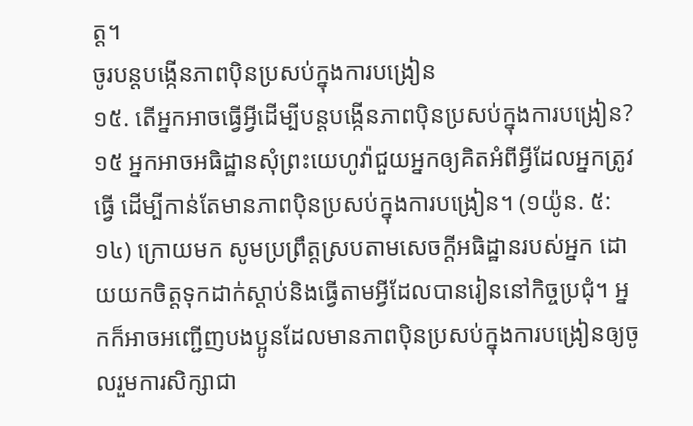ត្ត។
ចូរបន្តបង្កើនភាពប៉ិនប្រសប់ក្នុងការបង្រៀន
១៥. តើអ្នកអាចធ្វើអ្វីដើម្បីបន្តបង្កើនភាពប៉ិនប្រសប់ក្នុងការបង្រៀន?
១៥ អ្នកអាចអធិដ្ឋានសុំព្រះយេហូវ៉ាជួយអ្នកឲ្យគិតអំពីអ្វីដែលអ្នកត្រូវធ្វើ ដើម្បីកាន់តែមានភាពប៉ិនប្រសប់ក្នុងការបង្រៀន។ (១យ៉ូន. ៥:១៤) ក្រោយមក សូមប្រព្រឹត្តស្របតាមសេចក្ដីអធិដ្ឋានរបស់អ្នក ដោយយកចិត្តទុកដាក់ស្ដាប់និងធ្វើតាមអ្វីដែលបានរៀននៅកិច្ចប្រជុំ។ អ្នកក៏អាចអញ្ជើញបងប្អូនដែលមានភាពប៉ិនប្រសប់ក្នុងការបង្រៀនឲ្យចូលរួមការសិក្សាជា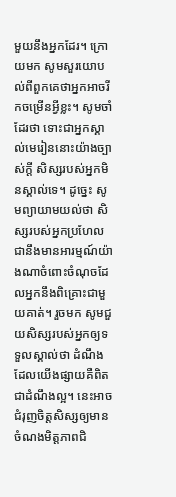មួយនឹងអ្នកដែរ។ ក្រោយមក សូមសួរយោបល់ពីពួកគេថាអ្នកអាចរីកចម្រើនអ្វីខ្លះ។ សូមចាំដែរថា ទោះជាអ្នកស្គាល់មេរៀននោះយ៉ាងច្បាស់ក្ដី សិស្សរបស់អ្នកមិនស្គាល់ទេ។ ដូច្នេះ សូមព្យាយាមយល់ថា សិស្សរបស់អ្នកប្រហែលជានឹងមានអារម្មណ៍យ៉ាងណាចំពោះចំណុចដែលអ្នកនឹងពិគ្រោះជាមួយគាត់។ រួចមក សូមជួយសិស្សរបស់អ្នកឲ្យទទួលស្គាល់ថា ដំណឹងដែលយើងផ្សាយគឺពិតជាដំណឹងល្អ។ នេះអាចជំរុញចិត្តសិស្សឲ្យមានចំណងមិត្តភាពជិ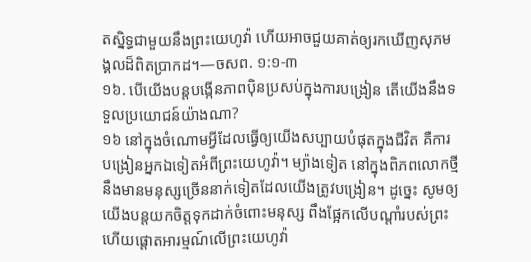តស្និទ្ធជាមួយនឹងព្រះយេហូវ៉ា ហើយអាចជួយគាត់ឲ្យរកឃើញសុភមង្គលដ៏ពិតប្រាកដ។—ចសព. ១:១-៣
១៦. បើយើងបន្តបង្កើនភាពប៉ិនប្រសប់ក្នុងការបង្រៀន តើយើងនឹងទទួលប្រយោជន៍យ៉ាងណា?
១៦ នៅក្នុងចំណោមអ្វីដែលធ្វើឲ្យយើងសប្បាយបំផុតក្នុងជីវិត គឺការបង្រៀនអ្នកឯទៀតអំពីព្រះយេហូវ៉ា។ ម្យ៉ាងទៀត នៅក្នុងពិភពលោកថ្មីនឹងមានមនុស្សច្រើននាក់ទៀតដែលយើងត្រូវបង្រៀន។ ដូច្នេះ សូមឲ្យយើងបន្តយកចិត្តទុកដាក់ចំពោះមនុស្ស ពឹងផ្អែកលើបណ្ដាំរបស់ព្រះ ហើយផ្ដោតអារម្មណ៍លើព្រះយេហូវ៉ា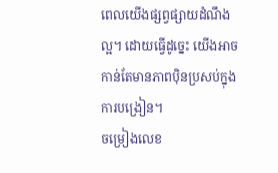ពេលយើងផ្សព្វផ្សាយដំណឹងល្អ។ ដោយធ្វើដូច្នេះ យើងអាចកាន់តែមានភាពប៉ិនប្រសប់ក្នុងការបង្រៀន។
ចម្រៀងលេខ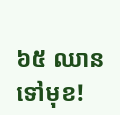៦៥ ឈានទៅមុខ!